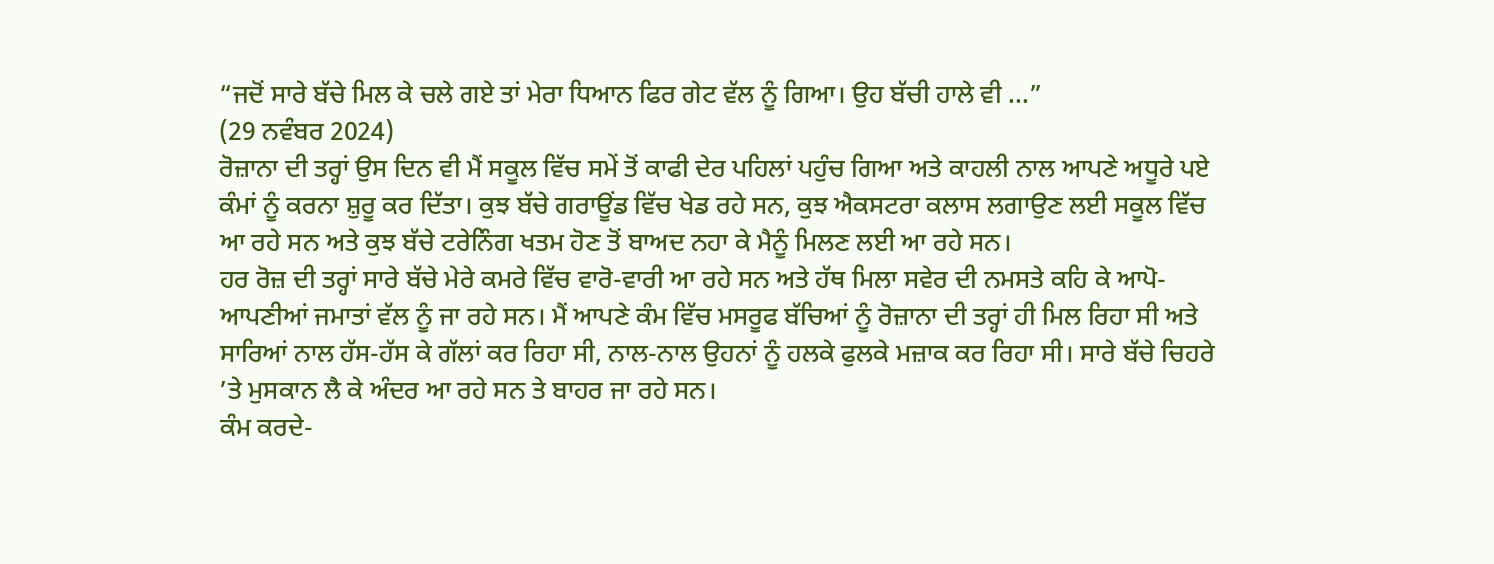“ਜਦੋਂ ਸਾਰੇ ਬੱਚੇ ਮਿਲ ਕੇ ਚਲੇ ਗਏ ਤਾਂ ਮੇਰਾ ਧਿਆਨ ਫਿਰ ਗੇਟ ਵੱਲ ਨੂੰ ਗਿਆ। ਉਹ ਬੱਚੀ ਹਾਲੇ ਵੀ ...”
(29 ਨਵੰਬਰ 2024)
ਰੋਜ਼ਾਨਾ ਦੀ ਤਰ੍ਹਾਂ ਉਸ ਦਿਨ ਵੀ ਮੈਂ ਸਕੂਲ ਵਿੱਚ ਸਮੇਂ ਤੋਂ ਕਾਫੀ ਦੇਰ ਪਹਿਲਾਂ ਪਹੁੰਚ ਗਿਆ ਅਤੇ ਕਾਹਲੀ ਨਾਲ ਆਪਣੇ ਅਧੂਰੇ ਪਏ ਕੰਮਾਂ ਨੂੰ ਕਰਨਾ ਸ਼ੁਰੂ ਕਰ ਦਿੱਤਾ। ਕੁਝ ਬੱਚੇ ਗਰਾਊਂਡ ਵਿੱਚ ਖੇਡ ਰਹੇ ਸਨ, ਕੁਝ ਐਕਸਟਰਾ ਕਲਾਸ ਲਗਾਉਣ ਲਈ ਸਕੂਲ ਵਿੱਚ ਆ ਰਹੇ ਸਨ ਅਤੇ ਕੁਝ ਬੱਚੇ ਟਰੇਨਿੰਗ ਖਤਮ ਹੋਣ ਤੋਂ ਬਾਅਦ ਨਹਾ ਕੇ ਮੈਨੂੰ ਮਿਲਣ ਲਈ ਆ ਰਹੇ ਸਨ।
ਹਰ ਰੋਜ਼ ਦੀ ਤਰ੍ਹਾਂ ਸਾਰੇ ਬੱਚੇ ਮੇਰੇ ਕਮਰੇ ਵਿੱਚ ਵਾਰੋ-ਵਾਰੀ ਆ ਰਹੇ ਸਨ ਅਤੇ ਹੱਥ ਮਿਲਾ ਸਵੇਰ ਦੀ ਨਮਸਤੇ ਕਹਿ ਕੇ ਆਪੋ-ਆਪਣੀਆਂ ਜਮਾਤਾਂ ਵੱਲ ਨੂੰ ਜਾ ਰਹੇ ਸਨ। ਮੈਂ ਆਪਣੇ ਕੰਮ ਵਿੱਚ ਮਸਰੂਫ ਬੱਚਿਆਂ ਨੂੰ ਰੋਜ਼ਾਨਾ ਦੀ ਤਰ੍ਹਾਂ ਹੀ ਮਿਲ ਰਿਹਾ ਸੀ ਅਤੇ ਸਾਰਿਆਂ ਨਾਲ ਹੱਸ-ਹੱਸ ਕੇ ਗੱਲਾਂ ਕਰ ਰਿਹਾ ਸੀ, ਨਾਲ-ਨਾਲ ਉਹਨਾਂ ਨੂੰ ਹਲਕੇ ਫੁਲਕੇ ਮਜ਼ਾਕ ਕਰ ਰਿਹਾ ਸੀ। ਸਾਰੇ ਬੱਚੇ ਚਿਹਰੇ ’ਤੇ ਮੁਸਕਾਨ ਲੈ ਕੇ ਅੰਦਰ ਆ ਰਹੇ ਸਨ ਤੇ ਬਾਹਰ ਜਾ ਰਹੇ ਸਨ।
ਕੰਮ ਕਰਦੇ-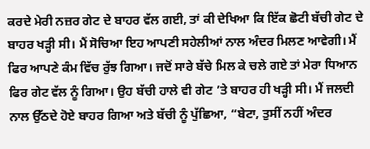ਕਰਦੇ ਮੇਰੀ ਨਜ਼ਰ ਗੇਟ ਦੇ ਬਾਹਰ ਵੱਲ ਗਈ, ਤਾਂ ਕੀ ਦੇਖਿਆ ਕਿ ਇੱਕ ਛੋਟੀ ਬੱਚੀ ਗੇਟ ਦੇ ਬਾਹਰ ਖੜ੍ਹੀ ਸੀ। ਮੈਂ ਸੋਚਿਆ ਇਹ ਆਪਣੀ ਸਹੇਲੀਆਂ ਨਾਲ ਅੰਦਰ ਮਿਲਣ ਆਵੇਗੀ। ਮੈਂ ਫਿਰ ਆਪਣੇ ਕੰਮ ਵਿੱਚ ਰੁੱਝ ਗਿਆ। ਜਦੋਂ ਸਾਰੇ ਬੱਚੇ ਮਿਲ ਕੇ ਚਲੇ ਗਏ ਤਾਂ ਮੇਰਾ ਧਿਆਨ ਫਿਰ ਗੇਟ ਵੱਲ ਨੂੰ ਗਿਆ। ਉਹ ਬੱਚੀ ਹਾਲੇ ਵੀ ਗੇਟ ’ਤੇ ਬਾਹਰ ਹੀ ਖੜ੍ਹੀ ਸੀ। ਮੈਂ ਜਲਦੀ ਨਾਲ ਉੱਠਦੇ ਹੋਏ ਬਾਹਰ ਗਿਆ ਅਤੇ ਬੱਚੀ ਨੂੰ ਪੁੱਛਿਆ, “ਬੇਟਾ, ਤੁਸੀਂ ਨਹੀਂ ਅੰਦਰ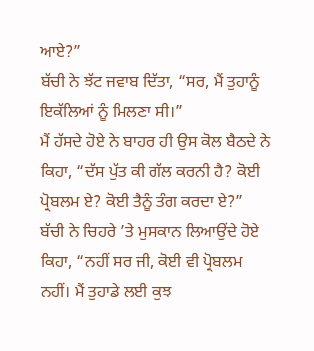ਆਏ?”
ਬੱਚੀ ਨੇ ਝੱਟ ਜਵਾਬ ਦਿੱਤਾ, “ਸਰ, ਮੈਂ ਤੁਹਾਨੂੰ ਇਕੱਲਿਆਂ ਨੂੰ ਮਿਲਣਾ ਸੀ।”
ਮੈਂ ਹੱਸਦੇ ਹੋਏ ਨੇ ਬਾਹਰ ਹੀ ਉਸ ਕੋਲ ਬੈਠਦੇ ਨੇ ਕਿਹਾ, “ਦੱਸ ਪੁੱਤ ਕੀ ਗੱਲ ਕਰਨੀ ਹੈ? ਕੋਈ ਪ੍ਰੋਬਲਮ ਏ? ਕੋਈ ਤੈਨੂੰ ਤੰਗ ਕਰਦਾ ਏ?”
ਬੱਚੀ ਨੇ ਚਿਹਰੇ ’ਤੇ ਮੁਸਕਾਨ ਲਿਆਉਂਦੇ ਹੋਏ ਕਿਹਾ, “ਨਹੀਂ ਸਰ ਜੀ, ਕੋਈ ਵੀ ਪ੍ਰੋਬਲਮ ਨਹੀਂ। ਮੈਂ ਤੁਹਾਡੇ ਲਈ ਕੁਝ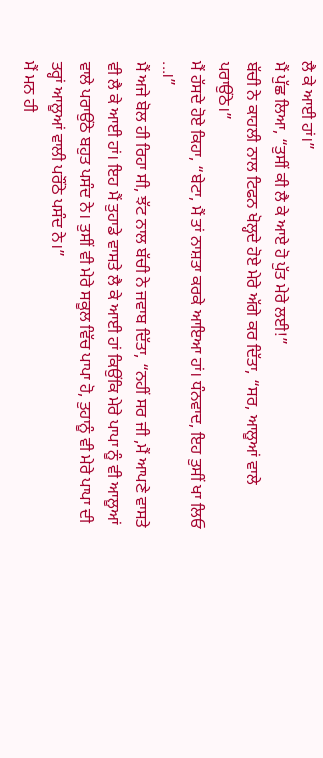ਲੈ ਕੇ ਆਈ ਹਾਂ।”
ਮੈਂ ਪੁੱਛ ਲਿਆ, “ਤੁਸੀਂ ਕੀ ਲੈ ਕੇ ਆਏ ਹੋ ਪੁੱਤ ਮੇਰੇ ਲਈ!”
ਬੱਚੀ ਨੇ ਕਾਹਲੀ ਨਾਲ ਟਿਫਨ ਖੋਲ੍ਹਦੇ ਹੋਏ ਮੇਰੇ ਅੱਗੇ ਕਰ ਦਿੱਤਾ, “ਸਰ, ਆਲੂਆਂ ਵਾਲੇ ਪਰਾਉਂਠੇ।”
ਮੈਂ ਹੱਸਦੇ ਹੋਏ ਕਿਹਾ, “ਬੇਟਾ, ਮੈਂ ਤਾਂ ਨਾਸ਼ਤਾ ਕਰਕੇ ਆਇਆ ਹਾਂ। ਧੰਨਵਾਦ, ਇਹ ਤੁਸੀਂ ਖਾ ਲਿਓ ...।”
ਮੈਂ ਅਜੇ ਬੋਲ ਹੀ ਰਿਹਾ ਸੀ, ਝੱਟ ਨਾਲ ਬੱਚੀ ਨੇ ਜਵਾਬ ਦਿੱਤਾ, “ਨਹੀਂ ਸਰ ਜੀ ,ਮੈਂ ਆਪਣੇ ਵਾਸਤੇ ਵੀ ਲੈ ਕੇ ਆਈ ਹਾਂ। ਇਹ ਮੈਂ ਤੁਹਾਡੇ ਵਾਸਤੇ ਲੈ ਕੇ ਆਈ ਹਾਂ ਕਿਉਂਕਿ ਮੇਰੇ ਪਾਪਾ ਨੂੰ ਵੀ ਆਲੂਆਂ ਵਾਲੇ ਪਰਾਉਂਠੇ ਬਹੁਤ ਪਸੰਦ ਨੇ। ਤੁਸੀਂ ਵੀ ਮੇਰੇ ਸਕੂਲ ਵਿੱਚ ਪਾਪਾ ਹੋ, ਤੁਹਾਨੂੰ ਵੀ ਮੇਰੇ ਪਾਪਾ ਦੀ ਤਰ੍ਹਾਂ ਆਲੂਆਂ ਵਾਲੀ ਪਰੌਂਠੇ ਪਸੰਦ ਨੇ।”
ਮੈਂ ਮਨ ਹੀ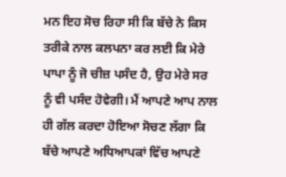ਮਨ ਇਹ ਸੋਚ ਰਿਹਾ ਸੀ ਕਿ ਬੱਚੇ ਨੇ ਕਿਸ ਤਰੀਕੇ ਨਾਲ ਕਲਪਨਾ ਕਰ ਲਈ ਕਿ ਮੇਰੇ ਪਾਪਾ ਨੂੰ ਜੋ ਚੀਜ਼ ਪਸੰਦ ਹੈ, ਉਹ ਮੇਰੇ ਸਰ ਨੂੰ ਵੀ ਪਸੰਦ ਹੋਵੇਗੀ। ਮੈਂ ਆਪਣੇ ਆਪ ਨਾਲ ਹੀ ਗੱਲ ਕਰਦਾ ਹੋਇਆ ਸੋਚਣ ਲੱਗਾ ਕਿ ਬੱਚੇ ਆਪਣੇ ਅਧਿਆਪਕਾਂ ਵਿੱਚ ਆਪਣੇ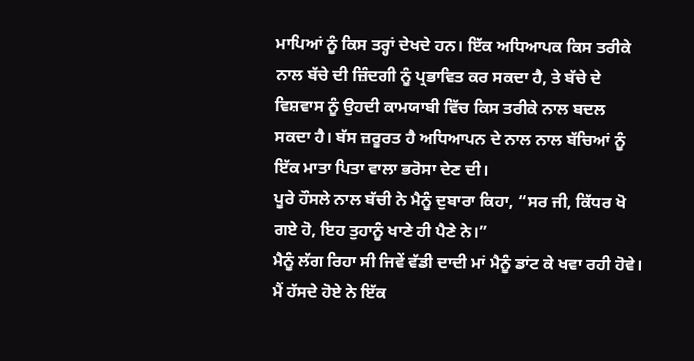ਮਾਪਿਆਂ ਨੂੰ ਕਿਸ ਤਰ੍ਹਾਂ ਦੇਖਦੇ ਹਨ। ਇੱਕ ਅਧਿਆਪਕ ਕਿਸ ਤਰੀਕੇ ਨਾਲ ਬੱਚੇ ਦੀ ਜ਼ਿੰਦਗੀ ਨੂੰ ਪ੍ਰਭਾਵਿਤ ਕਰ ਸਕਦਾ ਹੈ, ਤੇ ਬੱਚੇ ਦੇ ਵਿਸ਼ਵਾਸ ਨੂੰ ਉਹਦੀ ਕਾਮਯਾਬੀ ਵਿੱਚ ਕਿਸ ਤਰੀਕੇ ਨਾਲ ਬਦਲ ਸਕਦਾ ਹੈ। ਬੱਸ ਜ਼ਰੂਰਤ ਹੈ ਅਧਿਆਪਨ ਦੇ ਨਾਲ ਨਾਲ ਬੱਚਿਆਂ ਨੂੰ ਇੱਕ ਮਾਤਾ ਪਿਤਾ ਵਾਲਾ ਭਰੋਸਾ ਦੇਣ ਦੀ।
ਪੂਰੇ ਹੌਸਲੇ ਨਾਲ ਬੱਚੀ ਨੇ ਮੈਨੂੰ ਦੁਬਾਰਾ ਕਿਹਾ, “ਸਰ ਜੀ, ਕਿੱਧਰ ਖੋ ਗਏ ਹੋ, ਇਹ ਤੁਹਾਨੂੰ ਖਾਣੇ ਹੀ ਪੈਣੇ ਨੇ।”
ਮੈਨੂੰ ਲੱਗ ਰਿਹਾ ਸੀ ਜਿਵੇਂ ਵੱਡੀ ਦਾਦੀ ਮਾਂ ਮੈਨੂੰ ਡਾਂਟ ਕੇ ਖਵਾ ਰਹੀ ਹੋਵੇ। ਮੈਂ ਹੱਸਦੇ ਹੋਏ ਨੇ ਇੱਕ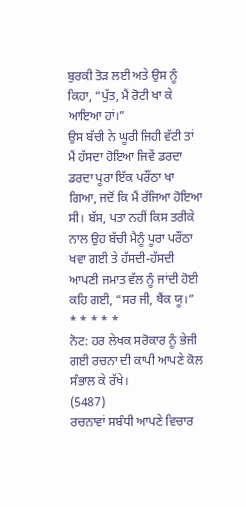ਬੁਰਕੀ ਤੋੜ ਲਈ ਅਤੇ ਉਸ ਨੂੰ ਕਿਹਾ, “ਪੁੱਤ, ਮੈਂ ਰੋਟੀ ਖਾ ਕੇ ਆਇਆ ਹਾਂ।”
ਉਸ ਬੱਚੀ ਨੇ ਘੂਰੀ ਜਿਹੀ ਵੱਟੀ ਤਾਂ ਮੈਂ ਹੱਸਦਾ ਹੋਇਆ ਜਿਵੇਂ ਡਰਦਾ ਡਰਦਾ ਪੂਰਾ ਇੱਕ ਪਰੌਂਠਾ ਖਾ ਗਿਆ, ਜਦੋਂ ਕਿ ਮੈਂ ਰੱਜਿਆ ਹੋਇਆ ਸੀ। ਬੱਸ, ਪਤਾ ਨਹੀਂ ਕਿਸ ਤਰੀਕੇ ਨਾਲ ਉਹ ਬੱਚੀ ਮੈਨੂੰ ਪੂਰਾ ਪਰੌਂਠਾ ਖਵਾ ਗਈ ਤੇ ਹੱਸਦੀ-ਹੱਸਦੀ ਆਪਣੀ ਜਮਾਤ ਵੱਲ ਨੂੰ ਜਾਂਦੀ ਹੋਈ ਕਹਿ ਗਈ, “ਸਰ ਜੀ, ਥੈਂਕ ਯੂ।”
* * * * *
ਨੋਟ: ਹਰ ਲੇਖਕ ਸਰੋਕਾਰ ਨੂੰ ਭੇਜੀ ਗਈ ਰਚਨਾ ਦੀ ਕਾਪੀ ਆਪਣੇ ਕੋਲ ਸੰਭਾਲ ਕੇ ਰੱਖੇ।
(5487)
ਰਚਨਾਵਾਂ ਸਬੰਧੀ ਆਪਣੇ ਵਿਚਾਰ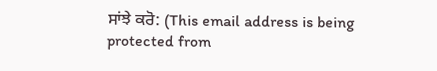ਸਾਂਝੇ ਕਰੋ: (This email address is being protected from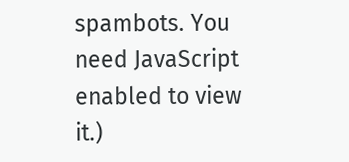spambots. You need JavaScript enabled to view it.)